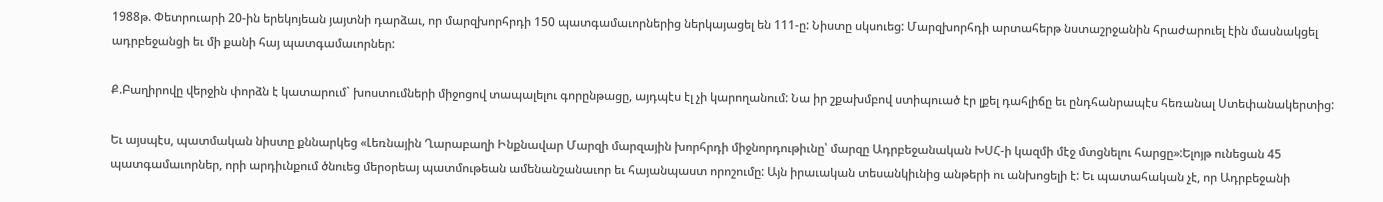1988թ. Փետրուարի 20-ին երեկոյեան յայտնի դարձաւ, որ մարզխորհրդի 150 պատգամաւորներից ներկայացել են 111-ը: Նիստը սկսուեց: Մարզխորհդի արտահերթ նստաշրջանին հրաժարուել էին մասնակցել ադրբեջանցի եւ մի քանի հայ պատգամաւորներ:

Ք.Բաղիրովը վերջին փորձն է կատարում` խոստումների միջոցով տապալելու գորընթացը, այդպէս էլ չի կարողանում: Նա իր շքախմբով ստիպուած էր լքել դահլիճը եւ ընդհանրապէս հեռանալ Ստեփանակերտից:

Եւ այսպէս, պատմական նիստը քննարկեց «Լեռնային Ղարաբաղի Ինքնավար Մարզի մարզային խորհրդի միջնորդութիւնը՝ մարզը Ադրբեջանական ԽՍՀ-ի կազմի մէջ մտցնելու հարցը»:Ելոյթ ունեցան 45 պատգամաւորներ, որի արդիւնքում ծնուեց մերօրեայ պատմութեան ամենանշանաւոր եւ հայանպաստ որոշումը: Այն իրաւական տեսանկիւնից անթերի ու անխոցելի է: Եւ պատահական չէ, որ Ադրբեջանի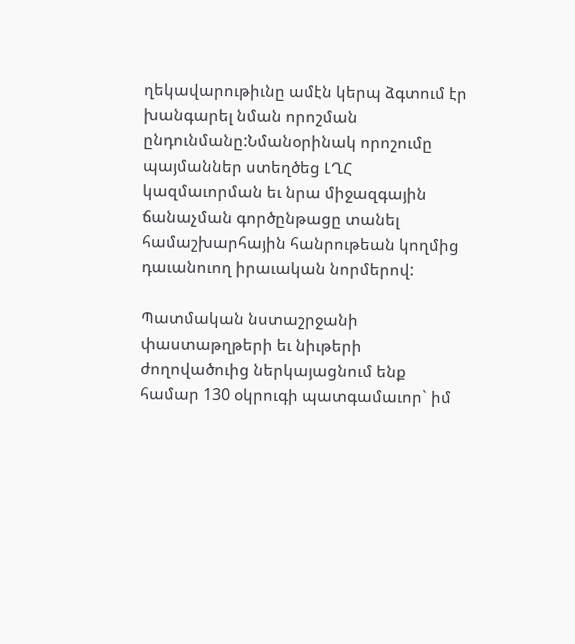ղեկավարութիւնը ամէն կերպ ձգտում էր խանգարել նման որոշման ընդունմանը:Նմանօրինակ որոշումը պայմաններ ստեղծեց ԼՂՀ կազմաւորման եւ նրա միջազգային ճանաչման գործընթացը տանել համաշխարհային հանրութեան կողմից դաւանուող իրաւական նորմերով:

Պատմական նստաշրջանի փաստաթղթերի եւ նիւթերի ժողովածուից ներկայացնում ենք համար 130 օկրուգի պատգամաւոր` իմ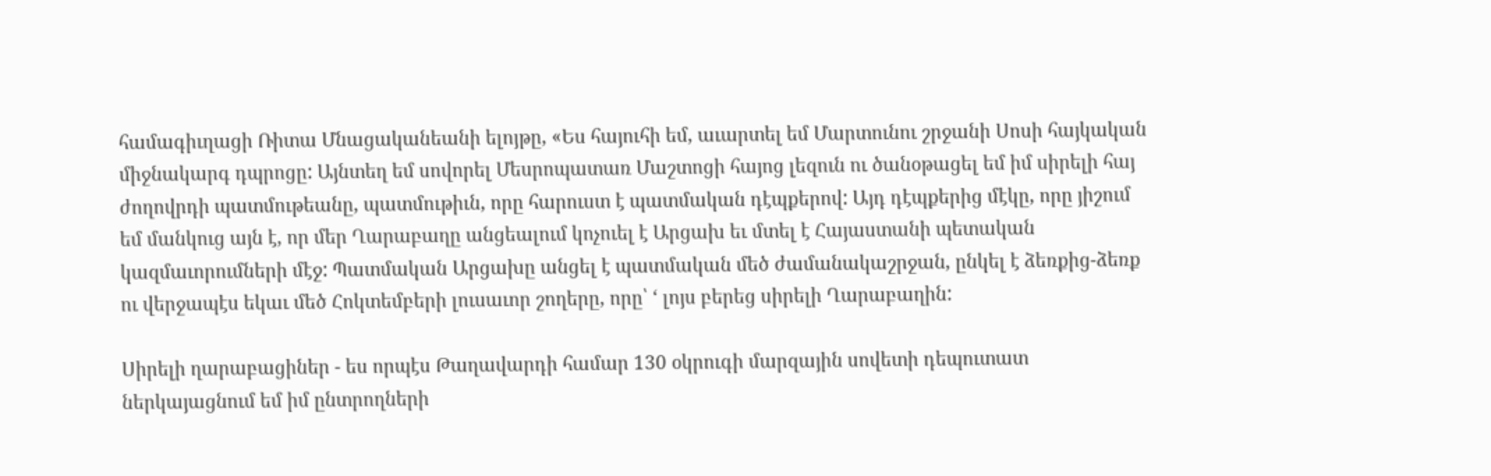համագիւղացի Ռիտա Մնացականեանի ելոյթը, «Ես հայուհի եմ, աւարտել եմ Մարտունու շրջանի Սոսի հայկական միջնակարգ դպրոցը: Այնտեղ եմ սովորել Մեսրոպատառ Մաշտոցի հայոց լեզուն ու ծանօթացել եմ իմ սիրելի հայ ժողովրդի պատմութեանը, պատմութիւն, որը հարուստ է պատմական դէպքերով: Այդ դէպքերից մէկը, որը յիշում եմ մանկուց այն է, որ մեր Ղարաբաղը անցեալում կոչուել է Արցախ եւ մտել է Հայաստանի պետական կազմաւորումների մէջ: Պատմական Արցախը անցել է պատմական մեծ ժամանակաշրջան, ընկել է ձեռքից-ձեռք ու վերջապէս եկաւ մեծ Հոկտեմբերի լուսաւոր շողերը, որը՝ ‘ լոյս բերեց սիրելի Ղարաբաղին:

Սիրելի ղարաբացիներ - ես որպէս Թաղավարդի համար 130 օկրուգի մարզային սովետի դեպուտատ ներկայացնում եմ իմ ընտրողների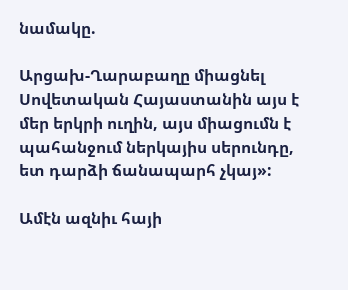նամակը.

Արցախ-Ղարաբաղը միացնել Սովետական Հայաստանին այս է մեր երկրի ուղին, այս միացումն է պահանջում ներկայիս սերունդը, ետ դարձի ճանապարհ չկայ»:

Ամէն ազնիւ հայի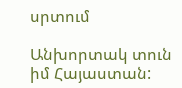սրտում

Անխորտակ տուն իմ Հայաստան: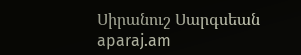Սիրանուշ Սարգսեան
aparaj.am